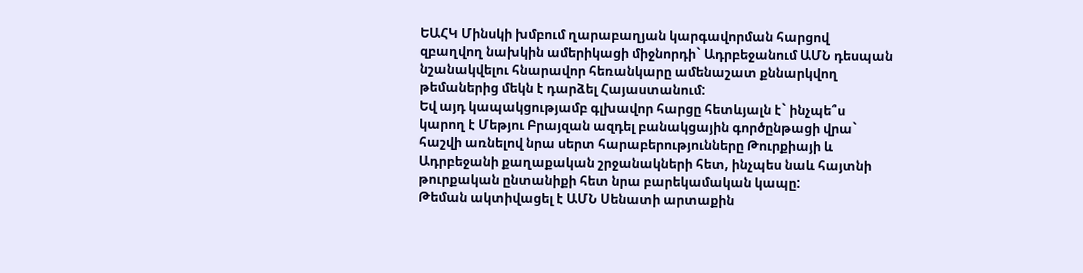ԵԱՀԿ Մինսկի խմբում ղարաբաղյան կարգավորման հարցով զբաղվող նախկին ամերիկացի միջնորդի` Ադրբեջանում ԱՄՆ դեսպան նշանակվելու հնարավոր հեռանկարը ամենաշատ քննարկվող թեմաներից մեկն է դարձել Հայաստանում:
Եվ այդ կապակցությամբ գլխավոր հարցը հետևյալն է` ինչպե՞ս կարող է Մեթյու Բրայզան ազդել բանակցային գործընթացի վրա` հաշվի առնելով նրա սերտ հարաբերությունները Թուրքիայի և Ադրբեջանի քաղաքական շրջանակների հետ, ինչպես նաև հայտնի թուրքական ընտանիքի հետ նրա բարեկամական կապը:
Թեման ակտիվացել է ԱՄՆ Սենատի արտաքին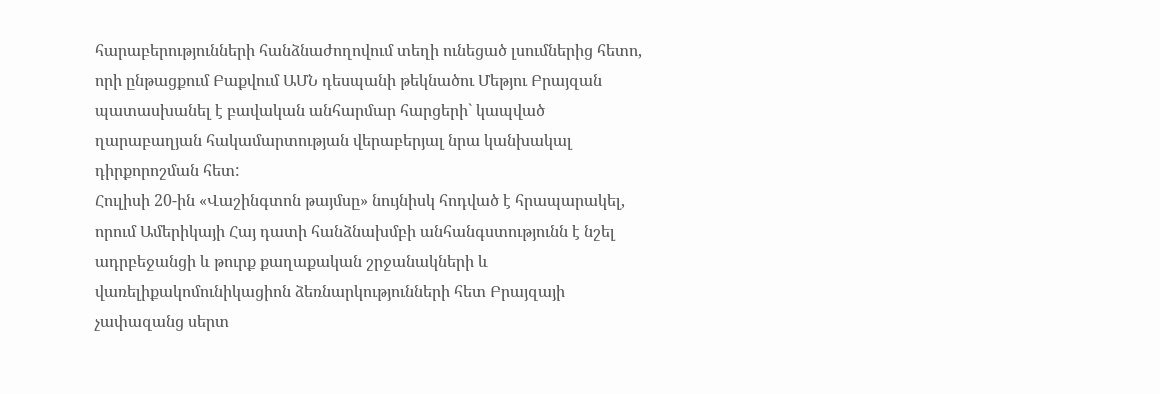հարաբերությունների հանձնաժողովում տեղի ունեցած լսումներից հետո, որի ընթացքում Բաքվում ԱՄՆ դեսպանի թեկնածու Մեթյու Բրայզան պատասխանել է բավական անհարմար հարցերի` կապված ղարաբաղյան հակամարտության վերաբերյալ նրա կանխակալ դիրքորոշման հետ:
Հուլիսի 20-ին «Վաշինգտոն թայմսը» նույնիսկ հոդված է հրապարակել, որում Ամերիկայի Հայ դատի հանձնախմբի անհանգստությունն է նշել ադրբեջանցի և թուրք քաղաքական շրջանակների և վառելիքակոմունիկացիոն ձեռնարկությունների հետ Բրայզայի չափազանց սերտ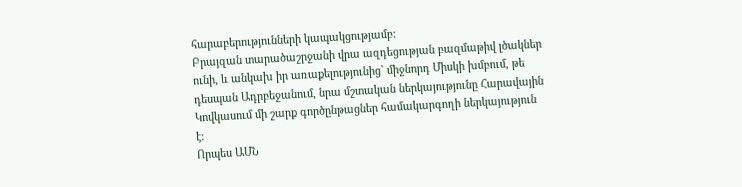հարաբերությունների կապակցությամբ:
Բրայզան տարածաշրջանի վրա ազդեցության բազմաթիվ լծակներ ունի, և անկախ իր առաքելությունից` միջնորդ Միսկի խմբում, թե դեսպան Ադրբեջանում, նրա մշտական ներկայությունը Հարավային Կովկասում մի շարք գործընթացներ համակարգողի ներկայություն է:
Որպես ԱՄՆ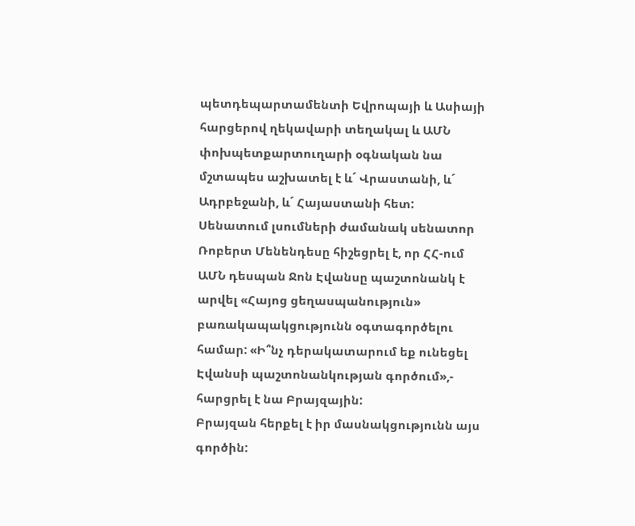պետդեպարտամենտի Եվրոպայի և Ասիայի հարցերով ղեկավարի տեղակալ և ԱՄՆ փոխպետքարտուղարի օգնական նա մշտապես աշխատել է և´ Վրաստանի, և´ Ադրբեջանի, և´ Հայաստանի հետ:
Սենատում լսումների ժամանակ սենատոր Ռոբերտ Մենենդեսը հիշեցրել է, որ ՀՀ-ում ԱՄՆ դեսպան Ջոն Էվանսը պաշտոնանկ է արվել «Հայոց ցեղասպանություն» բառակապակցությունն օգտագործելու համար: «Ի՞նչ դերակատարում եք ունեցել Էվանսի պաշտոնանկության գործում»,- հարցրել է նա Բրայզային:
Բրայզան հերքել է իր մասնակցությունն այս գործին: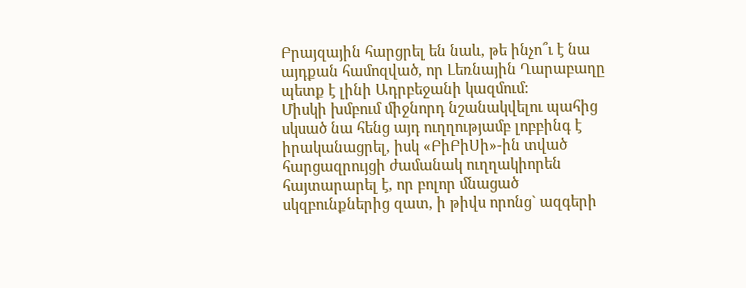Բրայզային հարցրել են նաև, թե ինչո՞ւ է նա այդքան համոզված, որ Լեռնային Ղարաբաղը պետք է լինի Ադրբեջանի կազմում:
Միսկի խմբում միջնորդ նշանակվելու պահից սկսած նա հենց այդ ուղղությամբ լոբբինգ է իրականացրել, իսկ «ԲիԲիՍի»-ին տված հարցազրույցի ժամանակ ուղղակիորեն հայտարարել է, որ բոլոր մնացած սկզբունքներից զատ, ի թիվս որոնց` ազգերի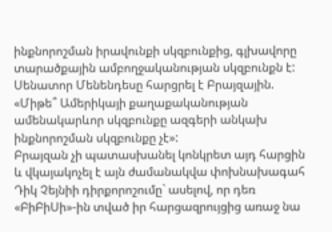ինքնորոշման իրավունքի սկզբունքից, գլխավորը տարածքային ամբողջականության սկզբունքն է:
Սենատոր Մենենդեսը հարցրել է Բրայզային. «Միթե՞ Ամերիկայի քաղաքականության ամենակարևոր սկզբունքը ազգերի անկախ ինքնորոշման սկզբունքը չէ»:
Բրայզան չի պատասխանել կոնկրետ այդ հարցին և վկայակոչել է այն ժամանակվա փոխնախագահ Դիկ Չեյնիի դիրքորոշումը` ասելով, որ դեռ «ԲիԲիՍի»-ին տված իր հարցազրույցից առաջ նա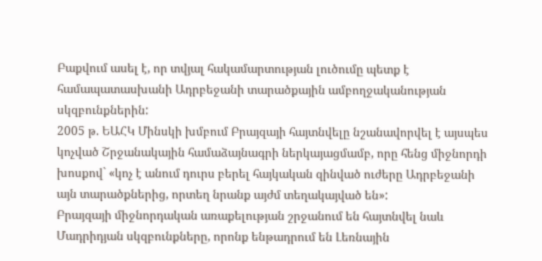Բաքվում ասել է, որ տվյալ հակամարտության լուծումը պետք է համապատասխանի Ադրբեջանի տարածքային ամբողջականության սկզբունքներին:
2005 թ. ԵԱՀԿ Մինսկի խմբում Բրայզայի հայտնվելը նշանավորվել է այսպես կոչված Շրջանակային համաձայնագրի ներկայացմամբ, որը հենց միջնորդի խոսքով` «կոչ է անում դուրս բերել հայկական զինված ուժերը Ադրբեջանի այն տարածքներից, որտեղ նրանք այժմ տեղակայված են»:
Բրայզայի միջնորդական առաքելության շրջանում են հայտնվել նաև Մադրիդյան սկզբունքները, որոնք ենթադրում են Լեռնային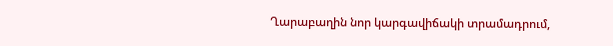Ղարաբաղին նոր կարգավիճակի տրամադրում,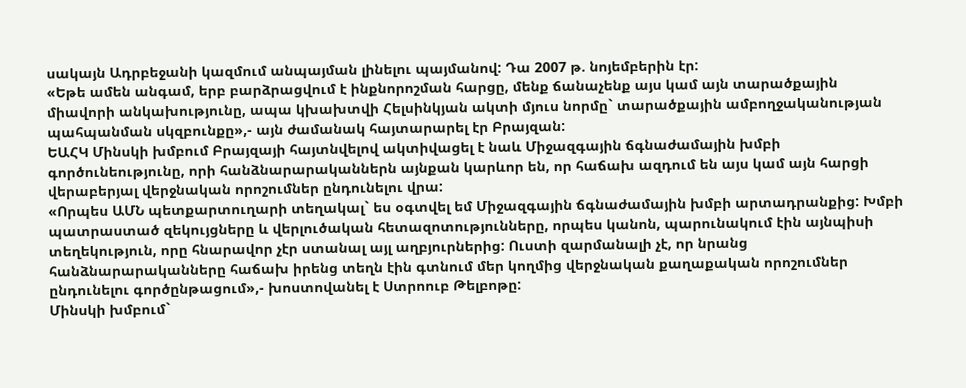սակայն Ադրբեջանի կազմում անպայման լինելու պայմանով: Դա 2007 թ. նոյեմբերին էր:
«Եթե ամեն անգամ, երբ բարձրացվում է ինքնորոշման հարցը, մենք ճանաչենք այս կամ այն տարածքային միավորի անկախությունը, ապա կխախտվի Հելսինկյան ակտի մյուս նորմը` տարածքային ամբողջականության պահպանման սկզբունքը»,- այն ժամանակ հայտարարել էր Բրայզան:
ԵԱՀԿ Մինսկի խմբում Բրայզայի հայտնվելով ակտիվացել է նաև Միջազգային ճգնաժամային խմբի գործունեությունը, որի հանձնարարականներն այնքան կարևոր են, որ հաճախ ազդում են այս կամ այն հարցի վերաբերյալ վերջնական որոշումներ ընդունելու վրա:
«Որպես ԱՄՆ պետքարտուղարի տեղակալ` ես օգտվել եմ Միջազգային ճգնաժամային խմբի արտադրանքից: Խմբի պատրաստած զեկույցները և վերլուծական հետազոտությունները, որպես կանոն, պարունակում էին այնպիսի տեղեկություն, որը հնարավոր չէր ստանալ այլ աղբյուրներից: Ուստի զարմանալի չէ, որ նրանց հանձնարարականները հաճախ իրենց տեղն էին գտնում մեր կողմից վերջնական քաղաքական որոշումներ ընդունելու գործընթացում»,- խոստովանել է Ստրոուբ Թելբոթը:
Մինսկի խմբում`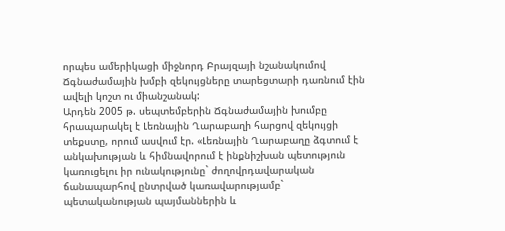որպես ամերիկացի միջնորդ Բրայզայի նշանակումով Ճգնաժամային խմբի զեկույցները տարեցտարի դառնում էին ավելի կոշտ ու միանշանակ:
Արդեն 2005 թ. սեպտեմբերին Ճգնաժամային խումբը հրապարակել է Լեռնային Ղարաբաղի հարցով զեկույցի տեքստը, որում ասվում էր. «Լեռնային Ղարաբաղը ձգտում է անկախության և հիմնավորում է ինքնիշխան պետություն կառուցելու իր ունակությունը` ժողովրդավարական ճանապարհով ընտրված կառավարությամբ` պետականության պայմաններին և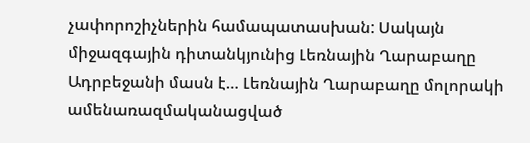չափորոշիչներին համապատասխան: Սակայն միջազգային դիտանկյունից Լեռնային Ղարաբաղը Ադրբեջանի մասն է… Լեռնային Ղարաբաղը մոլորակի ամենառազմականացված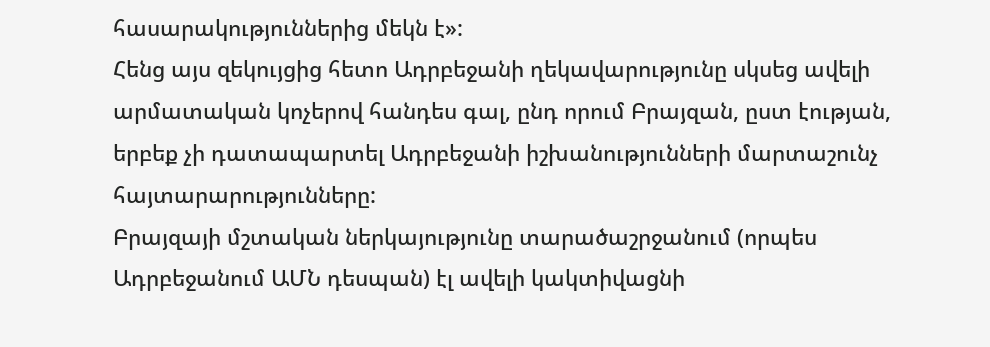հասարակություններից մեկն է»:
Հենց այս զեկույցից հետո Ադրբեջանի ղեկավարությունը սկսեց ավելի արմատական կոչերով հանդես գալ, ընդ որում Բրայզան, ըստ էության, երբեք չի դատապարտել Ադրբեջանի իշխանությունների մարտաշունչ հայտարարությունները:
Բրայզայի մշտական ներկայությունը տարածաշրջանում (որպես Ադրբեջանում ԱՄՆ դեսպան) էլ ավելի կակտիվացնի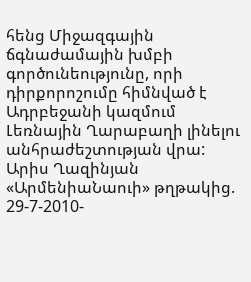հենց Միջազգային ճգնաժամային խմբի գործունեությունը, որի դիրքորոշումը հիմնված է Ադրբեջանի կազմում Լեռնային Ղարաբաղի լինելու անհրաժեշտության վրա:
Արիս Ղազինյան
«ԱրմենիաՆաուի» թղթակից. 29-7-2010-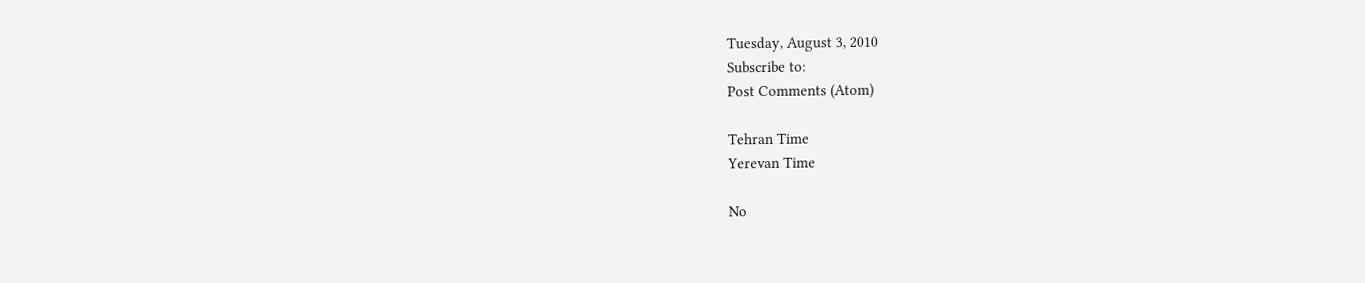Tuesday, August 3, 2010
Subscribe to:
Post Comments (Atom)

Tehran Time
Yerevan Time

No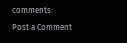comments:
Post a Comment